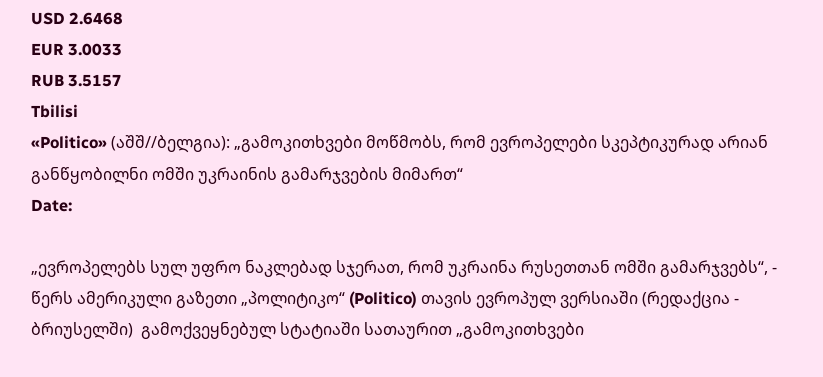USD 2.6468
EUR 3.0033
RUB 3.5157
Tbilisi
«Politico» (აშშ//ბელგია): „გამოკითხვები მოწმობს, რომ ევროპელები სკეპტიკურად არიან განწყობილნი ომში უკრაინის გამარჯვების მიმართ“
Date:

„ევროპელებს სულ უფრო ნაკლებად სჯერათ, რომ უკრაინა რუსეთთან ომში გამარჯვებს“, - წერს ამერიკული გაზეთი „პოლიტიკო“ (Politico) თავის ევროპულ ვერსიაში (რედაქცია - ბრიუსელში)  გამოქვეყნებულ სტატიაში სათაურით „გამოკითხვები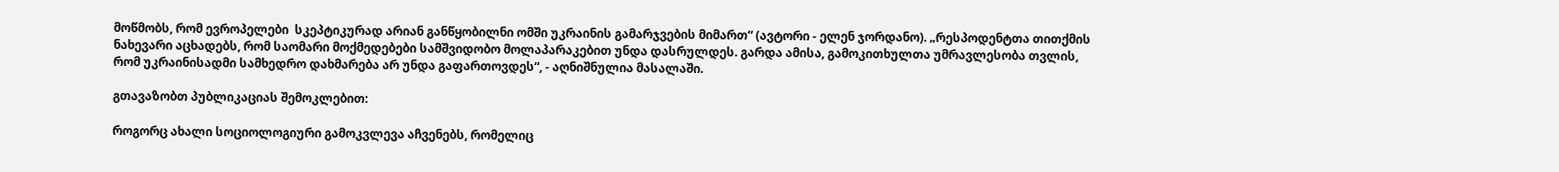მოწმობს, რომ ევროპელები  სკეპტიკურად არიან განწყობილნი ომში უკრაინის გამარჯვების მიმართ“ (ავტორი - ელენ ჯორდანო). „რესპოდენტთა თითქმის ნახევარი აცხადებს, რომ საომარი მოქმედებები სამშვიდობო მოლაპარაკებით უნდა დასრულდეს. გარდა ამისა, გამოკითხულთა უმრავლესობა თვლის, რომ უკრაინისადმი სამხედრო დახმარება არ უნდა გაფართოვდეს“, - აღნიშნულია მასალაში.

გთავაზობთ პუბლიკაციას შემოკლებით:

როგორც ახალი სოციოლოგიური გამოკვლევა აჩვენებს, რომელიც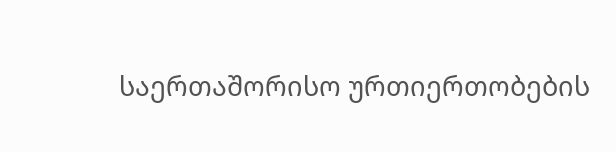საერთაშორისო ურთიერთობების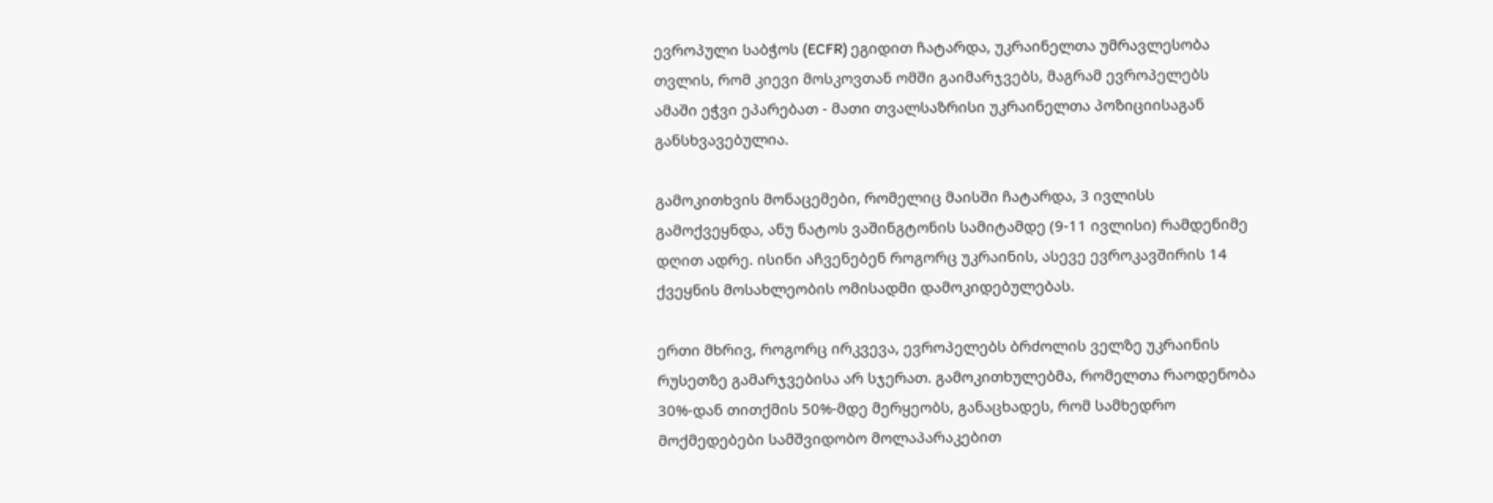ევროპული საბჭოს (ECFR) ეგიდით ჩატარდა, უკრაინელთა უმრავლესობა თვლის, რომ კიევი მოსკოვთან ომში გაიმარჯვებს, მაგრამ ევროპელებს ამაში ეჭვი ეპარებათ - მათი თვალსაზრისი უკრაინელთა პოზიციისაგან განსხვავებულია.

გამოკითხვის მონაცემები, რომელიც მაისში ჩატარდა, 3 ივლისს გამოქვეყნდა, ანუ ნატოს ვაშინგტონის სამიტამდე (9-11 ივლისი) რამდენიმე დღით ადრე. ისინი აჩვენებენ როგორც უკრაინის, ასევე ევროკავშირის 14 ქვეყნის მოსახლეობის ომისადმი დამოკიდებულებას.

ერთი მხრივ, როგორც ირკვევა, ევროპელებს ბრძოლის ველზე უკრაინის რუსეთზე გამარჯვებისა არ სჯერათ. გამოკითხულებმა, რომელთა რაოდენობა 30%-დან თითქმის 50%-მდე მერყეობს, განაცხადეს, რომ სამხედრო მოქმედებები სამშვიდობო მოლაპარაკებით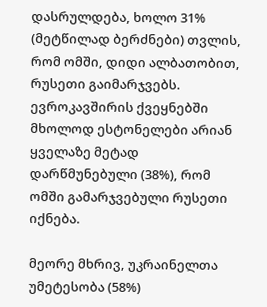დასრულდება, ხოლო 31% (მეტწილად ბერძნები) თვლის, რომ ომში, დიდი ალბათობით, რუსეთი გაიმარჯვებს. ევროკავშირის ქვეყნებში მხოლოდ ესტონელები არიან ყველაზე მეტად დარწმუნებული (38%), რომ ომში გამარჯვებული რუსეთი იქნება.

მეორე მხრივ, უკრაინელთა უმეტესობა (58%)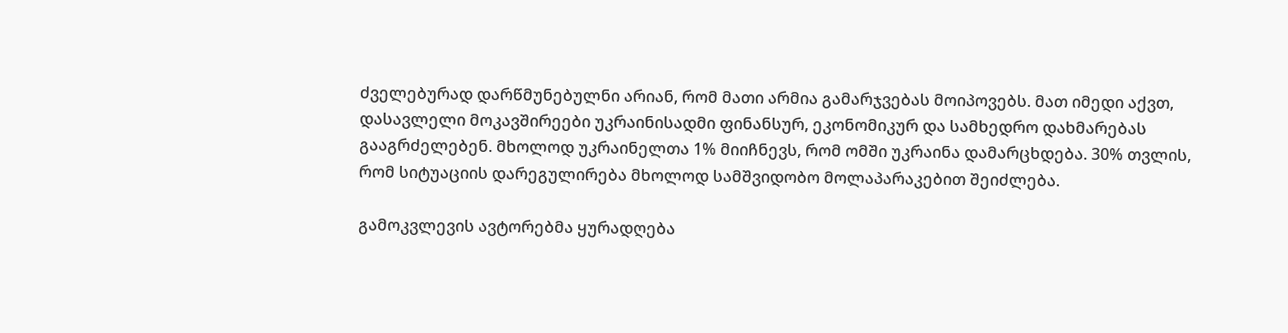ძველებურად დარწმუნებულნი არიან, რომ მათი არმია გამარჯვებას მოიპოვებს. მათ იმედი აქვთ, დასავლელი მოკავშირეები უკრაინისადმი ფინანსურ, ეკონომიკურ და სამხედრო დახმარებას გააგრძელებენ. მხოლოდ უკრაინელთა 1% მიიჩნევს, რომ ომში უკრაინა დამარცხდება. 30% თვლის, რომ სიტუაციის დარეგულირება მხოლოდ სამშვიდობო მოლაპარაკებით შეიძლება.

გამოკვლევის ავტორებმა ყურადღება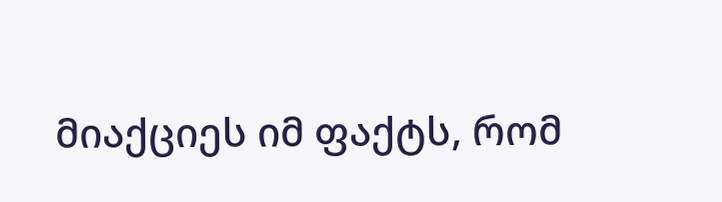მიაქციეს იმ ფაქტს, რომ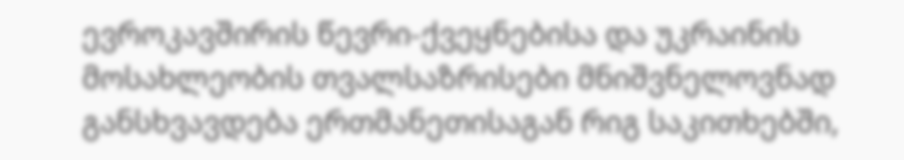ევროკავშირის წევრი-ქვეყნებისა და უკრაინის მოსახლეობის თვალსაზრისები მნიშვნელოვნად განსხვავდება ერთმანეთისაგან რიგ საკითხებში,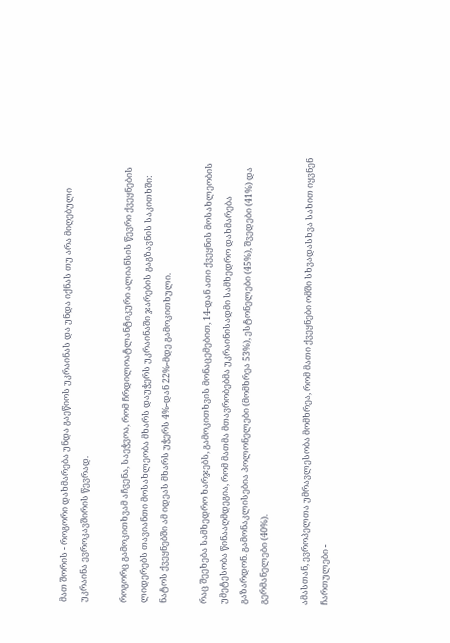მათ შორის - როგორი დახმარება უნდა გაეწიოს უკრაინას და უნდა იქნას თუ არა მიღებული უკრაინა ევროკავშირის წევრად.

როგორც გამოკითხვამ აჩვენა, საეჭვოა, რომ ჩრდილოატლანტიკური ალიანსის წევრი ქვეყნების ლიდერებს თავიანთი მოსახლეობა მხარს დაუჭერს უკრაინაში ჯარების გაგზავნის საკითხში: ნატოს ქვეყნებში ამ იდეას მხარს უჭერს 4%-დან 22%-მდე გამოკითხული.

რაც შეეხება სამხედრო ხარჯებს, გამოკითხვის მონაცემებით, 14-დან ათი ქვეყნის მოსახლეობის უმეტესობა წინააღმდეგია, რომ მათმა მთავრობებმა უკრაინისადმი სამხედრო დახმარება გაზარდონ. გამონაკლისებია პოლონელები (მომხრეა 53%), ესტონელები (45%), შვედები (41%) და გერმანელები (40%).

ამასთან, ევროპელთა უმრავლესობა მომხრეა, რომ მათი ქვეყნები ომში სხვადასხვა სახით იყვნენ ჩართულები -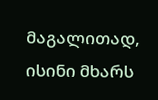მაგალითად, ისინი მხარს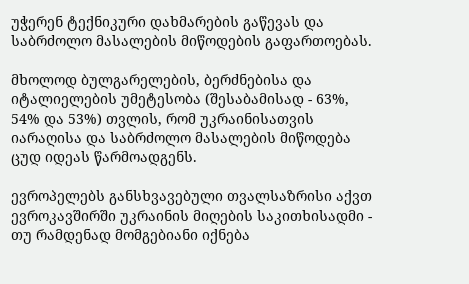უჭერენ ტექნიკური დახმარების გაწევას და საბრძოლო მასალების მიწოდების გაფართოებას.

მხოლოდ ბულგარელების, ბერძნებისა და იტალიელების უმეტესობა (შესაბამისად - 63%, 54% და 53%) თვლის, რომ უკრაინისათვის იარაღისა და საბრძოლო მასალების მიწოდება ცუდ იდეას წარმოადგენს.

ევროპელებს განსხვავებული თვალსაზრისი აქვთ ევროკავშირში უკრაინის მიღების საკითხისადმი - თუ რამდენად მომგებიანი იქნება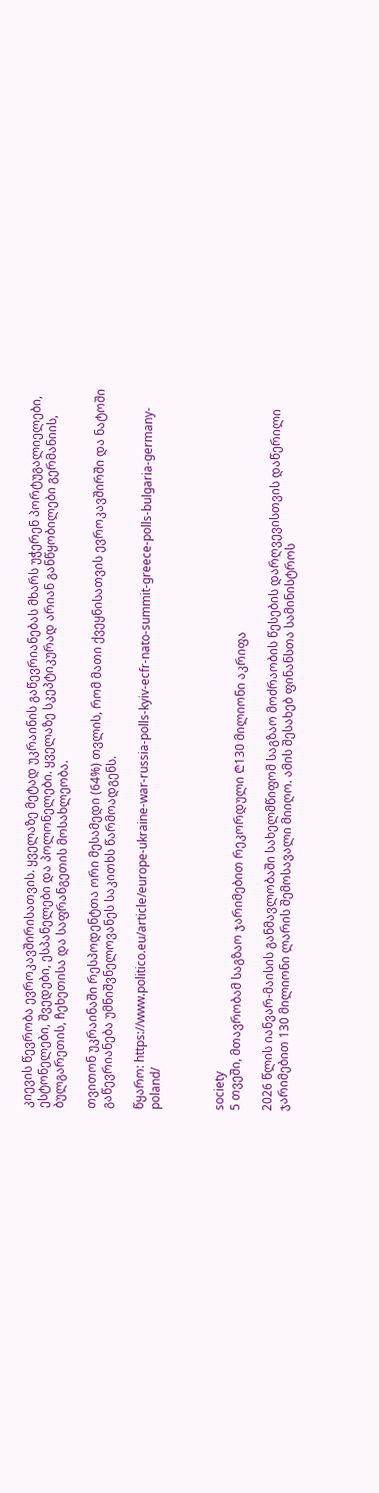კიევის წევრობა ევროკავშირისათვის. ყველაზე მეტად უკრაინის გაწევრიანებას მხარს უჭერენ პორტუგალიელები, ესტონელები, შვედები, ესპანელები და პოლონელები. ყველაზე სკეპტიკურად არიან განწყობილები გერმანიის, ბულგარეთის, ჩეხეთისა და საფრანგეთის მოსახლეობა.

თვითონ უკრაინაში რესპოდენტთა ორი მესამედი (64%) თვლის, რომ მათი ქვეყნისათვის ევროკავშირში და ნატოში გაწევრიანება უმნიშვნელოვანეს საკითხს წარმოადგენს.

წყარო: https://www.politico.eu/article/europe-ukraine-war-russia-polls-kyiv-ecfr-nato-summit-greece-polls-bulgaria-germany-poland/



society
5 თვეში, მთავრობამ საგზაო ჯარიმებით რეკორდული ₾130 მილიონი აკრიფა

2026 წლის იანვარ-მაისის განმავლობაში სახელმწიფომ საგზაო მოძრაობის წესების დარღვევისთვის დაწერილი ჯარიმებით 130 მილიონი ლარის შემოსავალი მიიღო. ამის შესახებ ფინანსთა სამინისტროს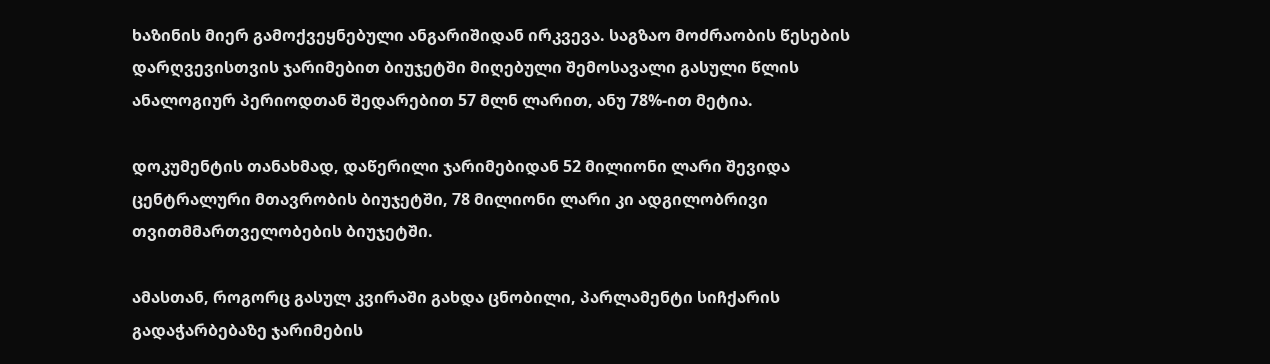ხაზინის მიერ გამოქვეყნებული ანგარიშიდან ირკვევა. საგზაო მოძრაობის წესების დარღვევისთვის ჯარიმებით ბიუჯეტში მიღებული შემოსავალი გასული წლის ანალოგიურ პერიოდთან შედარებით 57 მლნ ლარით, ანუ 78%-ით მეტია.

დოკუმენტის თანახმად, დაწერილი ჯარიმებიდან 52 მილიონი ლარი შევიდა ცენტრალური მთავრობის ბიუჯეტში, 78 მილიონი ლარი კი ადგილობრივი თვითმმართველობების ბიუჯეტში.

ამასთან, როგორც გასულ კვირაში გახდა ცნობილი, პარლამენტი სიჩქარის გადაჭარბებაზე ჯარიმების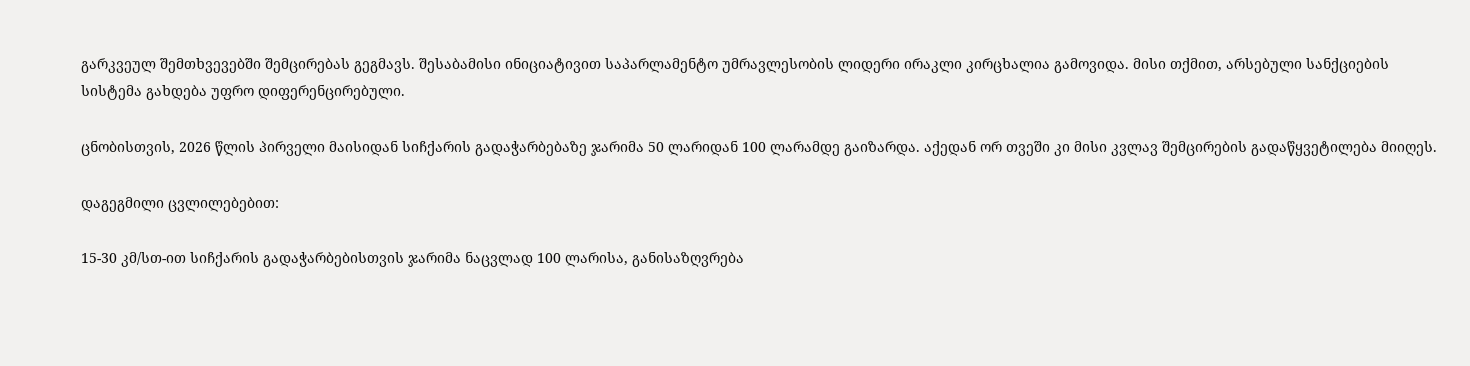გარკვეულ შემთხვევებში შემცირებას გეგმავს. შესაბამისი ინიციატივით საპარლამენტო უმრავლესობის ლიდერი ირაკლი კირცხალია გამოვიდა. მისი თქმით, არსებული სანქციების სისტემა გახდება უფრო დიფერენცირებული.

ცნობისთვის, 2026 წლის პირველი მაისიდან სიჩქარის გადაჭარბებაზე ჯარიმა 50 ლარიდან 100 ლარამდე გაიზარდა. აქედან ორ თვეში კი მისი კვლავ შემცირების გადაწყვეტილება მიიღეს.

დაგეგმილი ცვლილებებით:

15-30 კმ/სთ-ით სიჩქარის გადაჭარბებისთვის ჯარიმა ნაცვლად 100 ლარისა, განისაზღვრება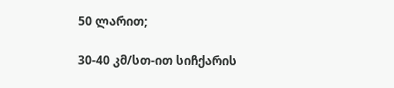50 ლარით;

30-40 კმ/სთ-ით სიჩქარის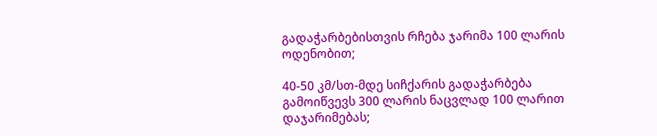გადაჭარბებისთვის რჩება ჯარიმა 100 ლარის ოდენობით;

40-50 კმ/სთ-მდე სიჩქარის გადაჭარბება გამოიწვევს 300 ლარის ნაცვლად 100 ლარით დაჯარიმებას;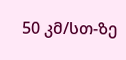50 კმ/სთ-ზე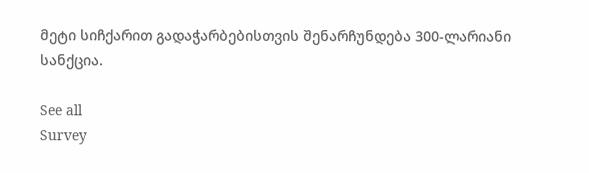მეტი სიჩქარით გადაჭარბებისთვის შენარჩუნდება 300-ლარიანი სანქცია.

See all
Survey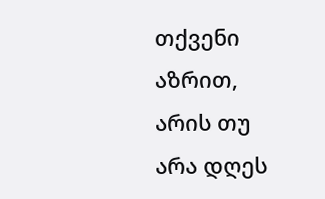თქვენი აზრით, არის თუ არა დღეს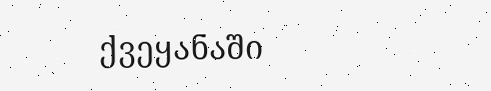ქვეყანაში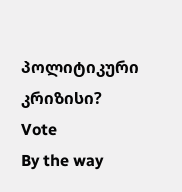პოლიტიკური კრიზისი?
Vote
By the way